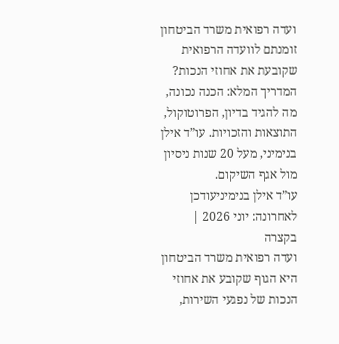ועדה רפואית משרד הביטחון
זומנתם לוועדה הרפואית שקובעת את אחוזי הנכות? המדריך המלא: הכנה נכונה, מה להגיד בדיון, הפרוטוקול, התוצאות והזכויות. עו”ד אילן בנימיני, מעל 20 שנות ניסיון מול אגף השיקום.
עו”ד אילן בנימיניעודכן לאחרונה: יוני 2026 | בקצרה
ועדה רפואית משרד הביטחון היא הגוף שקובע את אחוזי הנכות של נפגעי השירות,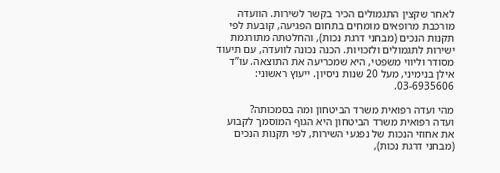לאחר שקצין התגמולים הכיר בקשר לשירות. הוועדה מורכבת מרופאים מומחים בתחום הפגיעה, קובעת לפי תקנות הנכים (מבחני דרגת נכות), והחלטתה מתורגמת ישירות לתגמולים ולזכויות. הכנה נכונה לוועדה, עם תיעוד מסודר וליווי משפטי, היא שמכריעה את התוצאה. עו”ד אילן בנימיני, מעל 20 שנות ניסיון. ייעוץ ראשוני: 03-6935606.

מהי ועדה רפואית משרד הביטחון ומה בסמכותה?
ועדה רפואית משרד הביטחון היא הגוף המוסמך לקבוע את אחוזי הנכות של נפגעי השירות, לפי תקנות הנכים (מבחני דרגת נכות),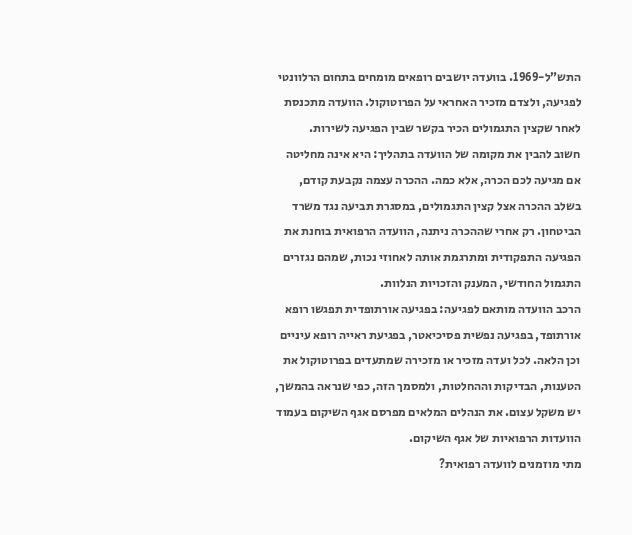התש”ל-1969. בוועדה יושבים רופאים מומחים בתחום הרלוונטי לפגיעה, ולצדם מזכיר האחראי על הפרוטוקול. הוועדה מתכנסת לאחר שקצין התגמולים הכיר בקשר שבין הפגיעה לשירות.
חשוב להבין את מקומה של הוועדה בתהליך: היא אינה מחליטה אם מגיעה לכם הכרה, אלא כמה. ההכרה עצמה נקבעת קודם, בשלב ההכרה אצל קצין התגמולים, במסגרת תביעה נגד משרד הביטחון. רק אחרי שההכרה ניתנה, הוועדה הרפואית בוחנת את הפגיעה התפקודית ומתרגמת אותה לאחוזי נכות, שמהם נגזרים התגמול החודשי, המענק והזכויות הנלוות.
הרכב הוועדה מותאם לפגיעה: בפגיעה אורתופדית תפגשו רופא אורתופד, בפגיעה נפשית פסיכיאטר, בפגיעת ראייה רופא עיניים וכן הלאה. לכל ועדה מזכיר או מזכירה שמתעדים בפרוטוקול את הטענות, הבדיקות וההחלטות, ולמסמך הזה, כפי שנראה בהמשך, יש משקל עצום. את הנהלים המלאים מפרסם אגף השיקום בעמוד הוועדות הרפואיות של אגף השיקום.
מתי מוזמנים לוועדה רפואית?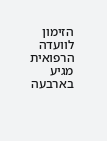הזימון לוועדה הרפואית מגיע בארבעה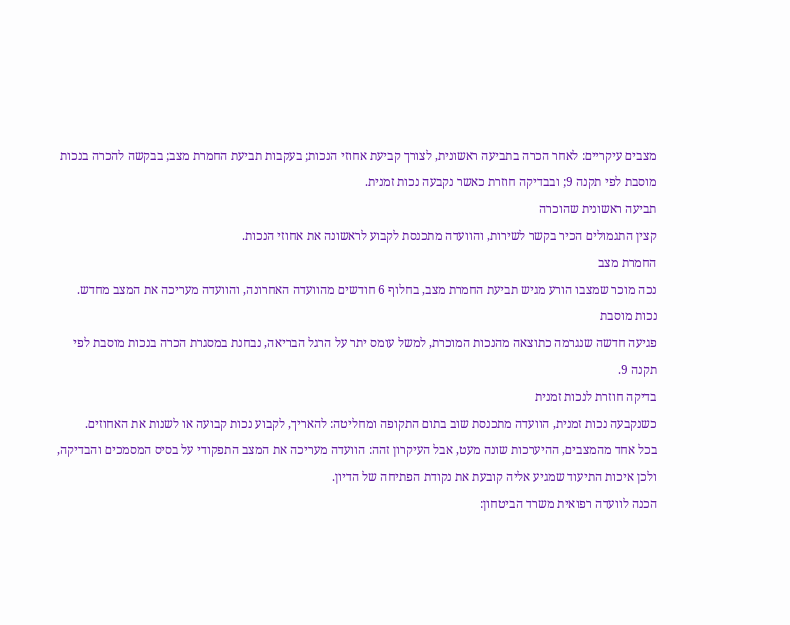מצבים עיקריים: לאחר הכרה בתביעה ראשונית, לצורך קביעת אחוזי הנכות; בעקבות תביעת החמרת מצב; בבקשה להכרה בנכות מוסבת לפי תקנה 9; ובבדיקה חוזרת כאשר נקבעה נכות זמנית.
תביעה ראשונית שהוכרה
קצין התגמולים הכיר בקשר לשירות, והוועדה מתכנסת לקבוע לראשונה את אחוזי הנכות.
החמרת מצב
נכה מוכר שמצבו הורע מגיש תביעת החמרת מצב, בחלוף 6 חודשים מהוועדה האחרונה, והוועדה מעריכה את המצב מחדש.
נכות מוסבת
פגיעה חדשה שנגרמה כתוצאה מהנכות המוכרת, למשל עומס יתר על הרגל הבריאה, נבחנת במסגרת הכרה בנכות מוסבת לפי תקנה 9.
בדיקה חוזרת לנכות זמנית
כשנקבעה נכות זמנית, הוועדה מתכנסת שוב בתום התקופה ומחליטה: להאריך, לקבוע נכות קבועה או לשנות את האחוזים.
בכל אחד מהמצבים, ההיערכות שונה מעט, אבל העיקרון זהה: הוועדה מעריכה את המצב התפקודי על בסיס המסמכים והבדיקה, ולכן איכות התיעוד שמגיע אליה קובעת את נקודת הפתיחה של הדיון.
הכנה לוועדה רפואית משרד הביטחון: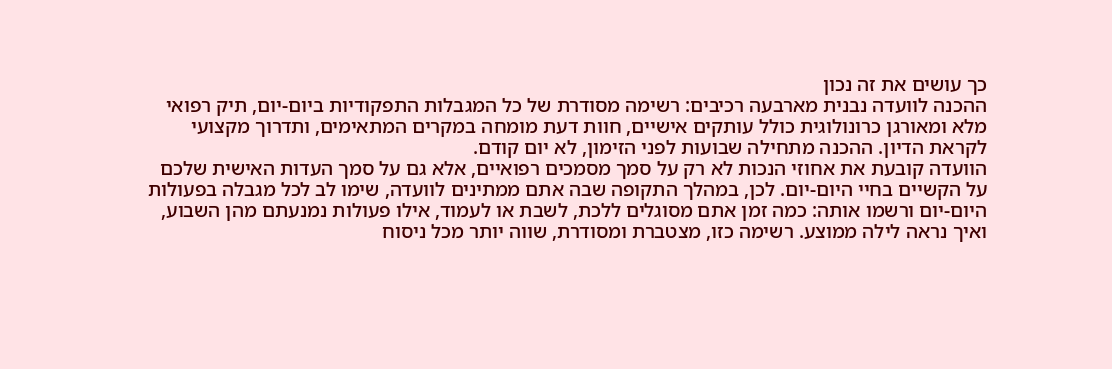כך עושים את זה נכון
ההכנה לוועדה נבנית מארבעה רכיבים: רשימה מסודרת של כל המגבלות התפקודיות ביום-יום, תיק רפואי מלא ומאורגן כרונולוגית כולל עותקים אישיים, חוות דעת מומחה במקרים המתאימים, ותדרוך מקצועי לקראת הדיון. ההכנה מתחילה שבועות לפני הזימון, לא יום קודם.
הוועדה קובעת את אחוזי הנכות לא רק על סמך מסמכים רפואיים, אלא גם על סמך העדות האישית שלכם על הקשיים בחיי היום-יום. לכן, במהלך התקופה שבה אתם ממתינים לוועדה, שימו לב לכל מגבלה בפעולות היום-יום ורשמו אותה: כמה זמן אתם מסוגלים ללכת, לשבת או לעמוד, אילו פעולות נמנעתם מהן השבוע, ואיך נראה לילה ממוצע. רשימה כזו, מצטברת ומסודרת, שווה יותר מכל ניסוח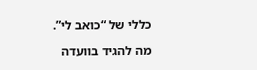כללי של “כואב לי”.

מה להגיד בוועדה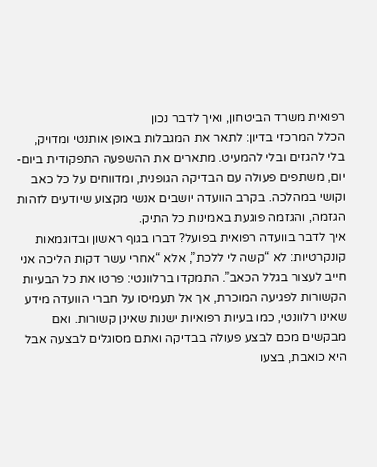רפואית משרד הביטחון, ואיך לדבר נכון
הכלל המרכזי בדיון: לתאר את המגבלות באופן אותנטי ומדויק, בלי להגזים ובלי להמעיט. מתארים את ההשפעה התפקודית ביום-יום, משתפים פעולה עם הבדיקה הגופנית, ומדווחים על כל כאב וקושי במהלכה. בקרב הוועדה יושבים אנשי מקצוע שיודעים לזהות הגזמה, והגזמה פוגעת באמינות כל התיק.
איך לדבר בוועדה רפואית בפועל? דברו בגוף ראשון ובדוגמאות קונקרטיות: לא “קשה לי ללכת”, אלא “אחרי עשר דקות הליכה אני חייב לעצור בגלל הכאב”. התמקדו ברלוונטי: פרטו את כל הבעיות הקשורות לפגיעה המוכרת, אך אל תעמיסו על חברי הוועדה מידע שאינו רלוונטי, כמו בעיות רפואיות ישנות שאינן קשורות. ואם מבקשים מכם לבצע פעולה בבדיקה ואתם מסוגלים לבצעה אבל היא כואבת, בצעו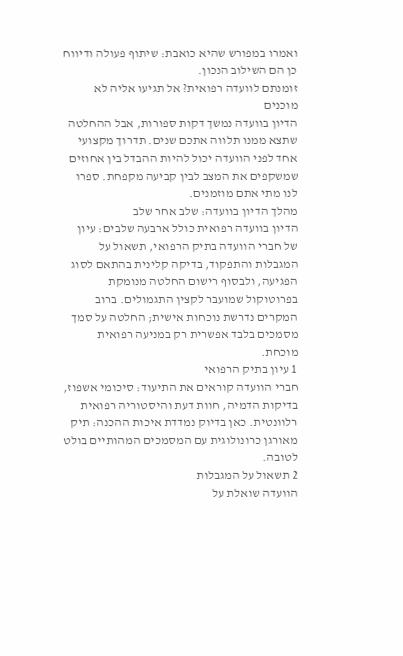ואמרו במפורש שהיא כואבת: שיתוף פעולה ודיווח כן הם השילוב הנכון.
זומנתם לוועדה רפואית? אל תגיעו אליה לא מוכנים
הדיון בוועדה נמשך דקות ספורות, אבל ההחלטה שתצא ממנו תלווה אתכם שנים. תדרוך מקצועי אחד לפני הוועדה יכול להיות ההבדל בין אחוזים שמשקפים את המצב לבין קביעה מקפחת. ספרו לנו מתי אתם מוזמנים.
מהלך הדיון בוועדה: שלב אחר שלב
הדיון בוועדה רפואית כולל ארבעה שלבים: עיון של חברי הוועדה בתיק הרפואי, תשאול על המגבלות והתפקוד, בדיקה קלינית בהתאם לסוג הפגיעה, ולבסוף רישום החלטה מנומקת בפרוטוקול שמועבר לקצין התגמולים. ברוב המקרים נדרשת נוכחות אישית; החלטה על סמך מסמכים בלבד אפשרית רק במניעה רפואית מוכחת.
1 עיון בתיק הרפואי
חברי הוועדה קוראים את התיעוד: סיכומי אשפוז, בדיקות הדמיה, חוות דעת והיסטוריה רפואית רלוונטית. כאן בדיוק נמדדת איכות ההכנה: תיק מאורגן כרונולוגית עם המסמכים המהותיים בולט לטובה.
2 תשאול על המגבלות
הוועדה שואלת על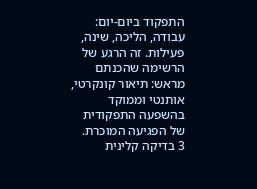התפקוד ביום-יום: עבודה, הליכה, שינה, פעילות. זה הרגע של הרשימה שהכנתם מראש: תיאור קונקרטי, אותנטי וממוקד בהשפעה התפקודית של הפגיעה המוכרת.
3 בדיקה קלינית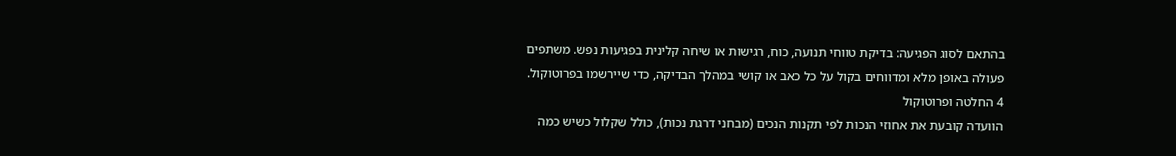בהתאם לסוג הפגיעה: בדיקת טווחי תנועה, כוח, רגישות או שיחה קלינית בפגיעות נפש. משתפים פעולה באופן מלא ומדווחים בקול על כל כאב או קושי במהלך הבדיקה, כדי שיירשמו בפרוטוקול.
4 החלטה ופרוטוקול
הוועדה קובעת את אחוזי הנכות לפי תקנות הנכים (מבחני דרגת נכות), כולל שקלול כשיש כמה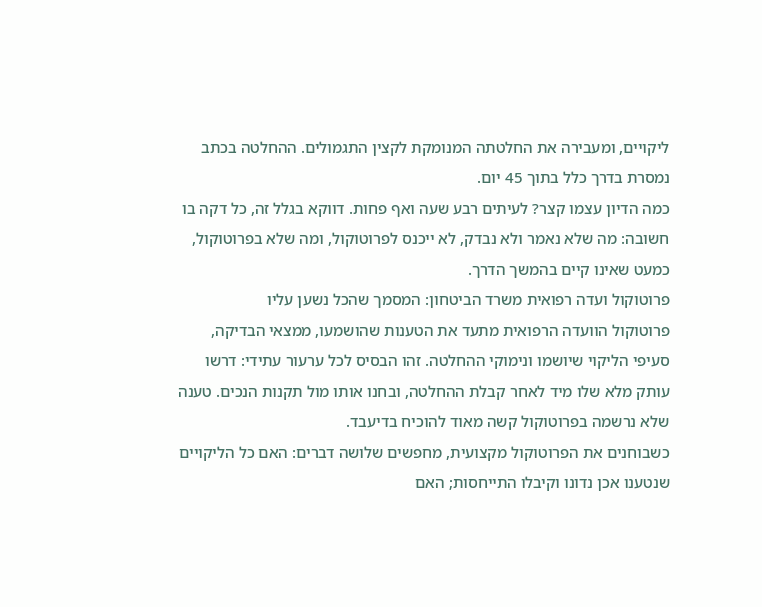ליקויים, ומעבירה את החלטתה המנומקת לקצין התגמולים. ההחלטה בכתב נמסרת בדרך כלל בתוך 45 יום.
כמה הדיון עצמו קצר? לעיתים רבע שעה ואף פחות. דווקא בגלל זה, כל דקה בו חשובה: מה שלא נאמר ולא נבדק, לא ייכנס לפרוטוקול, ומה שלא בפרוטוקול, כמעט שאינו קיים בהמשך הדרך.
פרוטוקול ועדה רפואית משרד הביטחון: המסמך שהכל נשען עליו
פרוטוקול הוועדה הרפואית מתעד את הטענות שהושמעו, ממצאי הבדיקה, סעיפי הליקוי שיושמו ונימוקי ההחלטה. זהו הבסיס לכל ערעור עתידי: דרשו עותק מלא שלו מיד לאחר קבלת ההחלטה, ובחנו אותו מול תקנות הנכים. טענה שלא נרשמה בפרוטוקול קשה מאוד להוכיח בדיעבד.
כשבוחנים את הפרוטוקול מקצועית, מחפשים שלושה דברים: האם כל הליקויים שנטענו אכן נדונו וקיבלו התייחסות; האם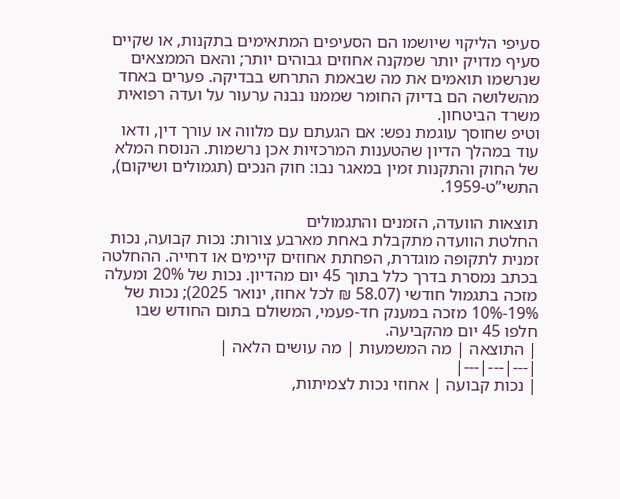סעיפי הליקוי שיושמו הם הסעיפים המתאימים בתקנות, או שקיים סעיף מדויק יותר שמקנה אחוזים גבוהים יותר; והאם הממצאים שנרשמו תואמים את מה שבאמת התרחש בבדיקה. פערים באחד מהשלושה הם בדיוק החומר שממנו נבנה ערעור על ועדה רפואית משרד הביטחון.
וטיפ שחוסך עוגמת נפש: אם הגעתם עם מלווה או עורך דין, ודאו עוד במהלך הדיון שהטענות המרכזיות אכן נרשמות. הנוסח המלא של החוק והתקנות זמין במאגר נבו: חוק הנכים (תגמולים ושיקום), התשי”ט-1959.

תוצאות הוועדה, הזמנים והתגמולים
החלטת הוועדה מתקבלת באחת מארבע צורות: נכות קבועה, נכות זמנית לתקופה מוגדרת, הפחתת אחוזים קיימים או דחייה. ההחלטה בכתב נמסרת בדרך כלל בתוך 45 יום מהדיון. נכות של 20% ומעלה מזכה בתגמול חודשי (58.07 ₪ לכל אחוז, ינואר 2025); נכות של 19%-10% מזכה במענק חד-פעמי, המשולם בתום החודש שבו חלפו 45 יום מהקביעה.
| התוצאה | מה המשמעות | מה עושים הלאה |
|---|---|---|
| נכות קבועה | אחוזי נכות לצמיתות,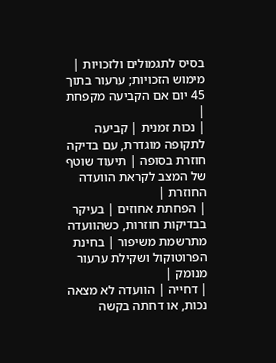בסיס לתגמולים ולזכויות | מימוש הזכויות; ערעור בתוך 45 יום אם הקביעה מקפחת |
| נכות זמנית | קביעה לתקופה מוגדרת, עם בדיקה חוזרת בסופה | תיעוד שוטף של המצב לקראת הוועדה החוזרת |
| הפחתת אחוזים | בעיקר בבדיקות חוזרות, כשהוועדה מתרשמת משיפור | בחינת הפרוטוקול ושקילת ערעור מנומק |
| דחייה | הוועדה לא מצאה נכות, או דחתה בקשה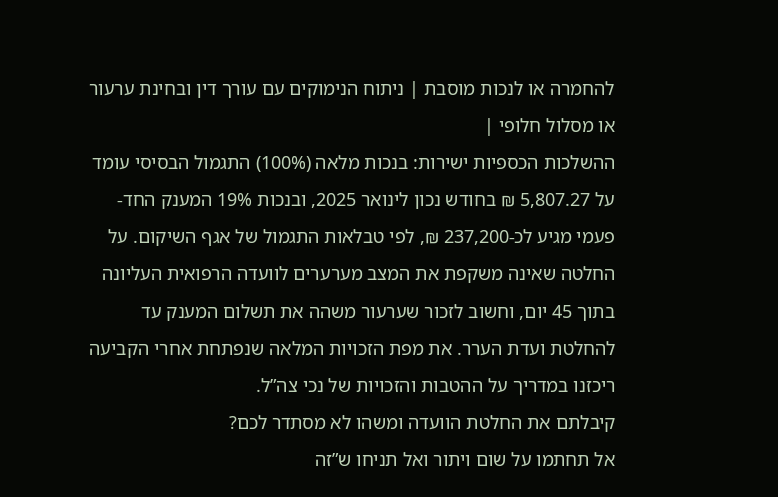להחמרה או לנכות מוסבת | ניתוח הנימוקים עם עורך דין ובחינת ערעור או מסלול חלופי |
ההשלכות הכספיות ישירות: בנכות מלאה (100%) התגמול הבסיסי עומד על 5,807.27 ₪ בחודש נכון לינואר 2025, ובנכות 19% המענק החד-פעמי מגיע לכ-237,200 ₪, לפי טבלאות התגמול של אגף השיקום. על החלטה שאינה משקפת את המצב מערערים לוועדה הרפואית העליונה בתוך 45 יום, וחשוב לזכור שערעור משהה את תשלום המענק עד להחלטת ועדת הערר. את מפת הזכויות המלאה שנפתחת אחרי הקביעה ריכזנו במדריך על ההטבות והזכויות של נכי צה”ל.
קיבלתם את החלטת הוועדה ומשהו לא מסתדר לכם?
אל תחתמו על שום ויתור ואל תניחו ש”זה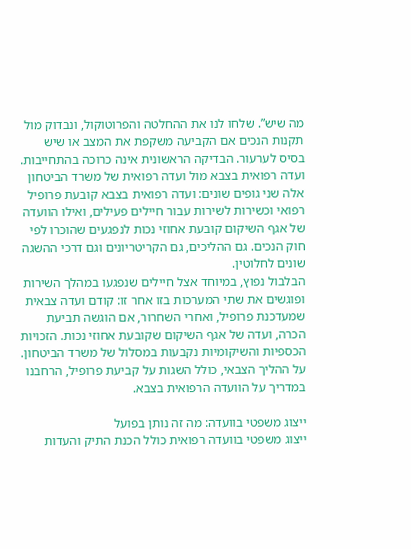מה שיש”. שלחו לנו את ההחלטה והפרוטוקול, ונבדוק מול תקנות הנכים אם הקביעה משקפת את המצב או שיש בסיס לערעור. הבדיקה הראשונית אינה כרוכה בהתחייבות.
ועדה רפואית בצבא מול ועדה רפואית של משרד הביטחון
אלה שני גופים שונים: ועדה רפואית בצבא קובעת פרופיל רפואי וכשירות לשירות עבור חיילים פעילים, ואילו הוועדה של אגף השיקום קובעת אחוזי נכות לנפגעים שהוכרו לפי חוק הנכים. גם ההליכים, גם הקריטריונים וגם דרכי ההשגה שונים לחלוטין.
הבלבול נפוץ, במיוחד אצל חיילים שנפגעו במהלך השירות ופוגשים את שתי המערכות בזו אחר זו: קודם ועדה צבאית שמעדכנת פרופיל, ואחרי השחרור, אם הוגשה תביעת הכרה, ועדה של אגף השיקום שקובעת אחוזי נכות. הזכויות הכספיות והשיקומיות נקבעות במסלול של משרד הביטחון. על ההליך הצבאי, כולל השגות על קביעת פרופיל, הרחבנו במדריך על הוועדה הרפואית בצבא.

ייצוג משפטי בוועדה: מה זה נותן בפועל
ייצוג משפטי בוועדה רפואית כולל הכנת התיק והעדות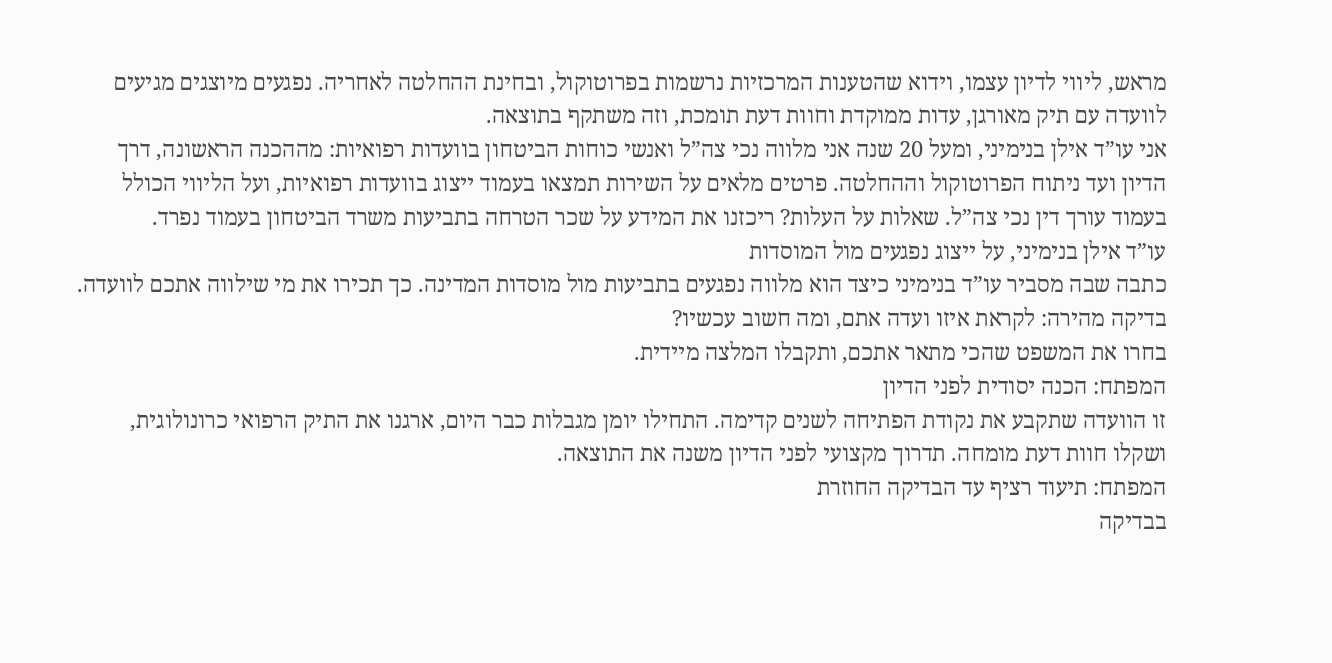מראש, ליווי לדיון עצמו, וידוא שהטענות המרכזיות נרשמות בפרוטוקול, ובחינת ההחלטה לאחריה. נפגעים מיוצגים מגיעים לוועדה עם תיק מאורגן, עדות ממוקדת וחוות דעת תומכת, וזה משתקף בתוצאה.
אני עו”ד אילן בנימיני, ומעל 20 שנה אני מלווה נכי צה”ל ואנשי כוחות הביטחון בוועדות רפואיות: מההכנה הראשונה, דרך הדיון ועד ניתוח הפרוטוקול וההחלטה. פרטים מלאים על השירות תמצאו בעמוד ייצוג בוועדות רפואיות, ועל הליווי הכולל בעמוד עורך דין נכי צה”ל. שאלות על העלות? ריכזנו את המידע על שכר הטרחה בתביעות משרד הביטחון בעמוד נפרד.
עו”ד אילן בנימיני, על ייצוג נפגעים מול המוסדות
כתבה שבה מסביר עו”ד בנימיני כיצד הוא מלווה נפגעים בתביעות מול מוסדות המדינה. כך תכירו את מי שילווה אתכם לוועדה.
בדיקה מהירה: לקראת איזו ועדה אתם, ומה חשוב עכשיו?
בחרו את המשפט שהכי מתאר אתכם, ותקבלו המלצה מיידית.
המפתח: הכנה יסודית לפני הדיון
זו הוועדה שתקבע את נקודת הפתיחה לשנים קדימה. התחילו יומן מגבלות כבר היום, ארגנו את התיק הרפואי כרונולוגית, ושקלו חוות דעת מומחה. תדרוך מקצועי לפני הדיון משנה את התוצאה.
המפתח: תיעוד רציף עד הבדיקה החוזרת
בבדיקה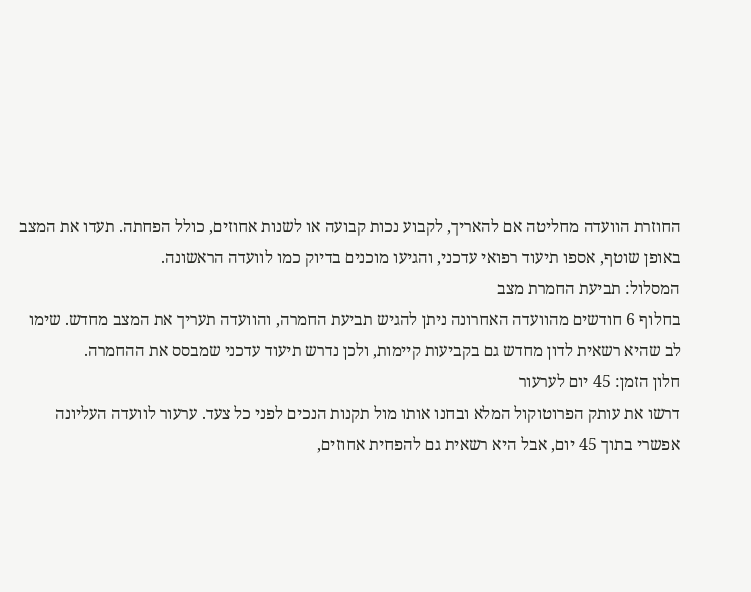החוזרת הוועדה מחליטה אם להאריך, לקבוע נכות קבועה או לשנות אחוזים, כולל הפחתה. תעדו את המצב באופן שוטף, אספו תיעוד רפואי עדכני, והגיעו מוכנים בדיוק כמו לוועדה הראשונה.
המסלול: תביעת החמרת מצב
בחלוף 6 חודשים מהוועדה האחרונה ניתן להגיש תביעת החמרה, והוועדה תעריך את המצב מחדש. שימו לב שהיא רשאית לדון מחדש גם בקביעות קיימות, ולכן נדרש תיעוד עדכני שמבסס את ההחמרה.
חלון הזמן: 45 יום לערעור
דרשו את עותק הפרוטוקול המלא ובחנו אותו מול תקנות הנכים לפני כל צעד. ערעור לוועדה העליונה אפשרי בתוך 45 יום, אבל היא רשאית גם להפחית אחוזים,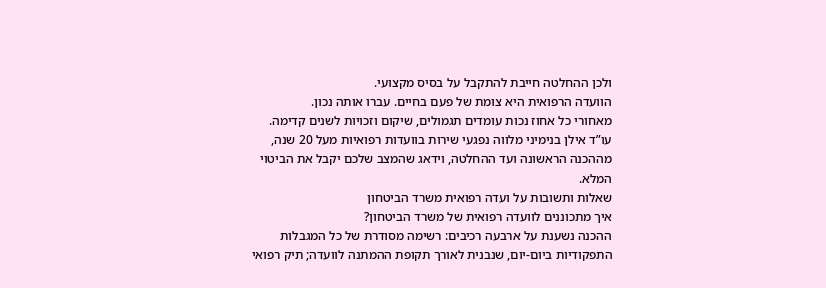ולכן ההחלטה חייבת להתקבל על בסיס מקצועי.
הוועדה הרפואית היא צומת של פעם בחיים. עברו אותה נכון.
מאחורי כל אחוז נכות עומדים תגמולים, שיקום וזכויות לשנים קדימה. עו”ד אילן בנימיני מלווה נפגעי שירות בוועדות רפואיות מעל 20 שנה, מההכנה הראשונה ועד ההחלטה, וידאג שהמצב שלכם יקבל את הביטוי המלא.
שאלות ותשובות על ועדה רפואית משרד הביטחון
איך מתכוננים לוועדה רפואית של משרד הביטחון?
ההכנה נשענת על ארבעה רכיבים: רשימה מסודרת של כל המגבלות התפקודיות ביום-יום, שנבנית לאורך תקופת ההמתנה לוועדה; תיק רפואי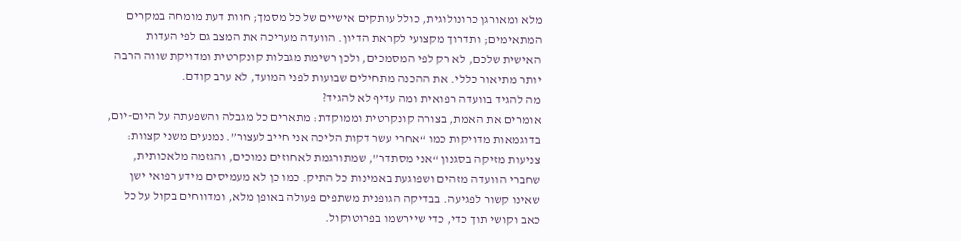מלא ומאורגן כרונולוגית, כולל עותקים אישיים של כל מסמך; חוות דעת מומחה במקרים המתאימים; ותדרוך מקצועי לקראת הדיון. הוועדה מעריכה את המצב גם לפי העדות האישית שלכם, לא רק לפי המסמכים, ולכן רשימת מגבלות קונקרטית ומדויקת שווה הרבה יותר מתיאור כללי. את ההכנה מתחילים שבועות לפני המועד, לא ערב קודם.
מה להגיד בוועדה רפואית ומה עדיף לא להגיד?
אומרים את האמת, בצורה קונקרטית וממוקדת: מתארים כל מגבלה והשפעתה על היום-יום, בדוגמאות מדויקות כמו “אחרי עשר דקות הליכה אני חייב לעצור”. נמנעים משני קצוות: צניעות מזיקה בסגנון “אני מסתדר”, שמתורגמת לאחוזים נמוכים, והגזמה מלאכותית, שחברי הוועדה מזהים ושפוגעת באמינות כל התיק. כמו כן לא מעמיסים מידע רפואי ישן שאינו קשור לפגיעה. בבדיקה הגופנית משתפים פעולה באופן מלא, ומדווחים בקול על כל כאב וקושי תוך כדי, כדי שיירשמו בפרוטוקול.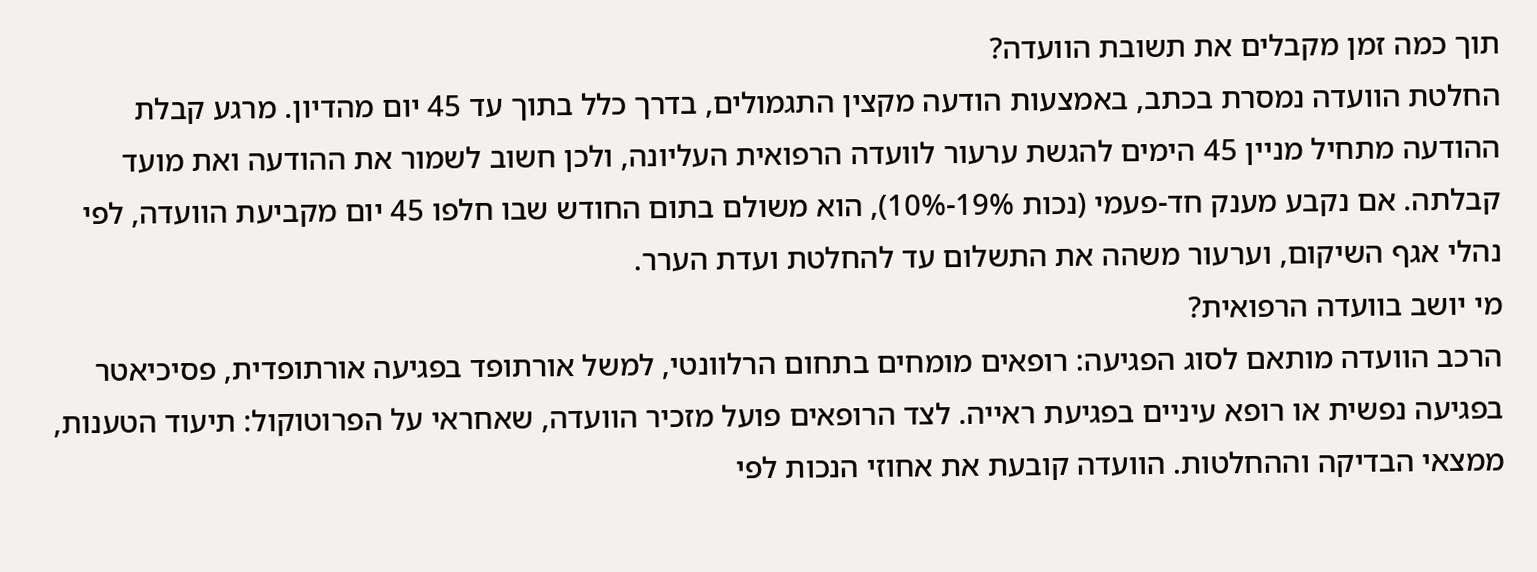תוך כמה זמן מקבלים את תשובת הוועדה?
החלטת הוועדה נמסרת בכתב, באמצעות הודעה מקצין התגמולים, בדרך כלל בתוך עד 45 יום מהדיון. מרגע קבלת ההודעה מתחיל מניין 45 הימים להגשת ערעור לוועדה הרפואית העליונה, ולכן חשוב לשמור את ההודעה ואת מועד קבלתה. אם נקבע מענק חד-פעמי (נכות 19%-10%), הוא משולם בתום החודש שבו חלפו 45 יום מקביעת הוועדה, לפי נהלי אגף השיקום, וערעור משהה את התשלום עד להחלטת ועדת הערר.
מי יושב בוועדה הרפואית?
הרכב הוועדה מותאם לסוג הפגיעה: רופאים מומחים בתחום הרלוונטי, למשל אורתופד בפגיעה אורתופדית, פסיכיאטר בפגיעה נפשית או רופא עיניים בפגיעת ראייה. לצד הרופאים פועל מזכיר הוועדה, שאחראי על הפרוטוקול: תיעוד הטענות, ממצאי הבדיקה וההחלטות. הוועדה קובעת את אחוזי הנכות לפי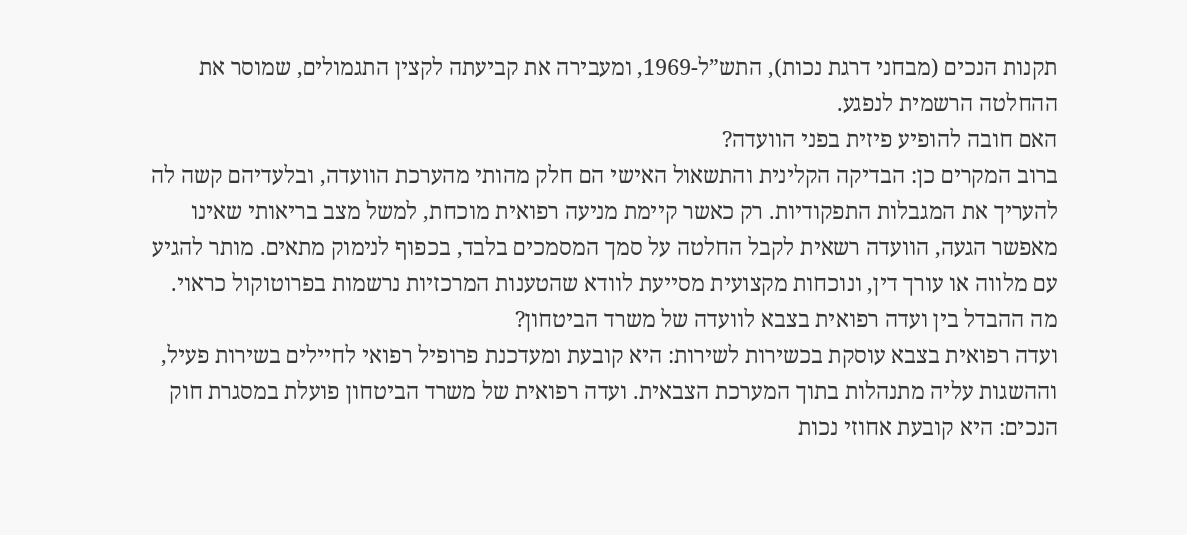תקנות הנכים (מבחני דרגת נכות), התש”ל-1969, ומעבירה את קביעתה לקצין התגמולים, שמוסר את ההחלטה הרשמית לנפגע.
האם חובה להופיע פיזית בפני הוועדה?
ברוב המקרים כן: הבדיקה הקלינית והתשאול האישי הם חלק מהותי מהערכת הוועדה, ובלעדיהם קשה לה להעריך את המגבלות התפקודיות. רק כאשר קיימת מניעה רפואית מוכחת, למשל מצב בריאותי שאינו מאפשר הגעה, הוועדה רשאית לקבל החלטה על סמך המסמכים בלבד, בכפוף לנימוק מתאים. מותר להגיע עם מלווה או עורך דין, ונוכחות מקצועית מסייעת לוודא שהטענות המרכזיות נרשמות בפרוטוקול כראוי.
מה ההבדל בין ועדה רפואית בצבא לוועדה של משרד הביטחון?
ועדה רפואית בצבא עוסקת בכשירות לשירות: היא קובעת ומעדכנת פרופיל רפואי לחיילים בשירות פעיל, וההשגות עליה מתנהלות בתוך המערכת הצבאית. ועדה רפואית של משרד הביטחון פועלת במסגרת חוק הנכים: היא קובעת אחוזי נכות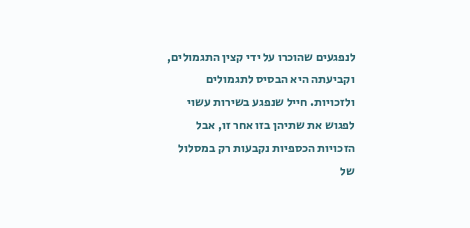לנפגעים שהוכרו על ידי קצין התגמולים, וקביעתה היא הבסיס לתגמולים ולזכויות. חייל שנפגע בשירות עשוי לפגוש את שתיהן בזו אחר זו, אבל הזכויות הכספיות נקבעות רק במסלול של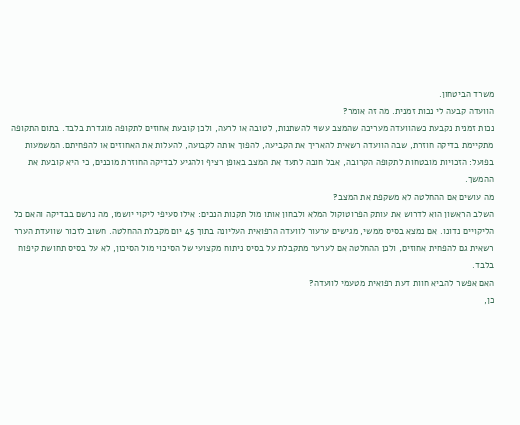משרד הביטחון.
הוועדה קבעה לי נכות זמנית. מה זה אומר?
נכות זמנית נקבעת כשהוועדה מעריכה שהמצב עשוי להשתנות, לטובה או לרעה, ולכן קובעת אחוזים לתקופה מוגדרת בלבד. בתום התקופה מתקיימת בדיקה חוזרת, שבה הוועדה רשאית להאריך את הקביעה, להפוך אותה לקבועה, להעלות את האחוזים או להפחיתם. המשמעות בפועל: הזכויות מובטחות לתקופה הקרובה, אבל חובה לתעד את המצב באופן רציף ולהגיע לבדיקה החוזרת מוכנים, כי היא קובעת את ההמשך.
מה עושים אם ההחלטה לא משקפת את המצב?
השלב הראשון הוא לדרוש את עותק הפרוטוקול המלא ולבחון אותו מול תקנות הנכים: אילו סעיפי ליקוי יושמו, מה נרשם בבדיקה והאם כל הליקויים נדונו. אם נמצא בסיס ממשי, מגישים ערעור לוועדה הרפואית העליונה בתוך 45 יום מקבלת ההחלטה. חשוב לזכור שוועדת הערר רשאית גם להפחית אחוזים, ולכן ההחלטה אם לערער מתקבלת על בסיס ניתוח מקצועי של הסיכוי מול הסיכון, לא על בסיס תחושת קיפוח בלבד.
האם אפשר להביא חוות דעת רפואית מטעמי לוועדה?
כן,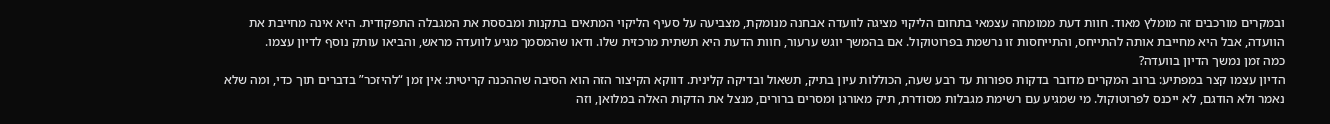ובמקרים מורכבים זה מומלץ מאוד. חוות דעת ממומחה עצמאי בתחום הליקוי מציגה לוועדה אבחנה מנומקת, מצביעה על סעיף הליקוי המתאים בתקנות ומבססת את המגבלה התפקודית. היא אינה מחייבת את הוועדה, אבל היא מחייבת אותה להתייחס, והתייחסות זו נרשמת בפרוטוקול. אם בהמשך יוגש ערעור, חוות הדעת היא תשתית מרכזית שלו. ודאו שהמסמך מגיע לוועדה מראש, והביאו עותק נוסף לדיון עצמו.
כמה זמן נמשך הדיון בוועדה?
הדיון עצמו קצר במפתיע: ברוב המקרים מדובר בדקות ספורות עד רבע שעה, הכוללות עיון בתיק, תשאול ובדיקה קלינית. דווקא הקיצור הזה הוא הסיבה שההכנה קריטית: אין זמן “להיזכר” בדברים תוך כדי, ומה שלא נאמר ולא הודגם, לא ייכנס לפרוטוקול. מי שמגיע עם רשימת מגבלות מסודרת, תיק מאורגן ומסרים ברורים, מנצל את הדקות האלה במלואן, וזה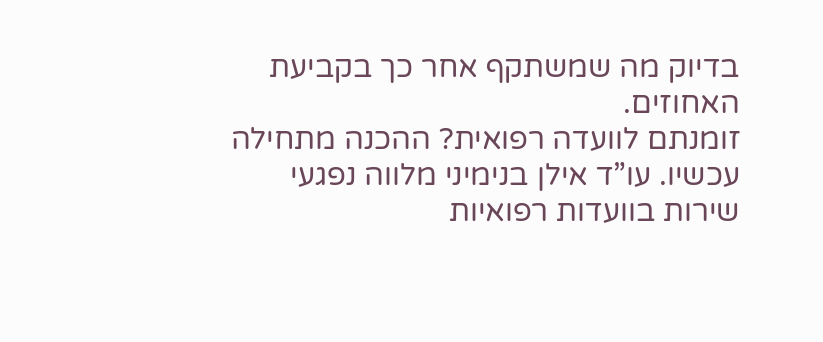בדיוק מה שמשתקף אחר כך בקביעת האחוזים.
זומנתם לוועדה רפואית? ההכנה מתחילה עכשיו. עו”ד אילן בנימיני מלווה נפגעי שירות בוועדות רפואיות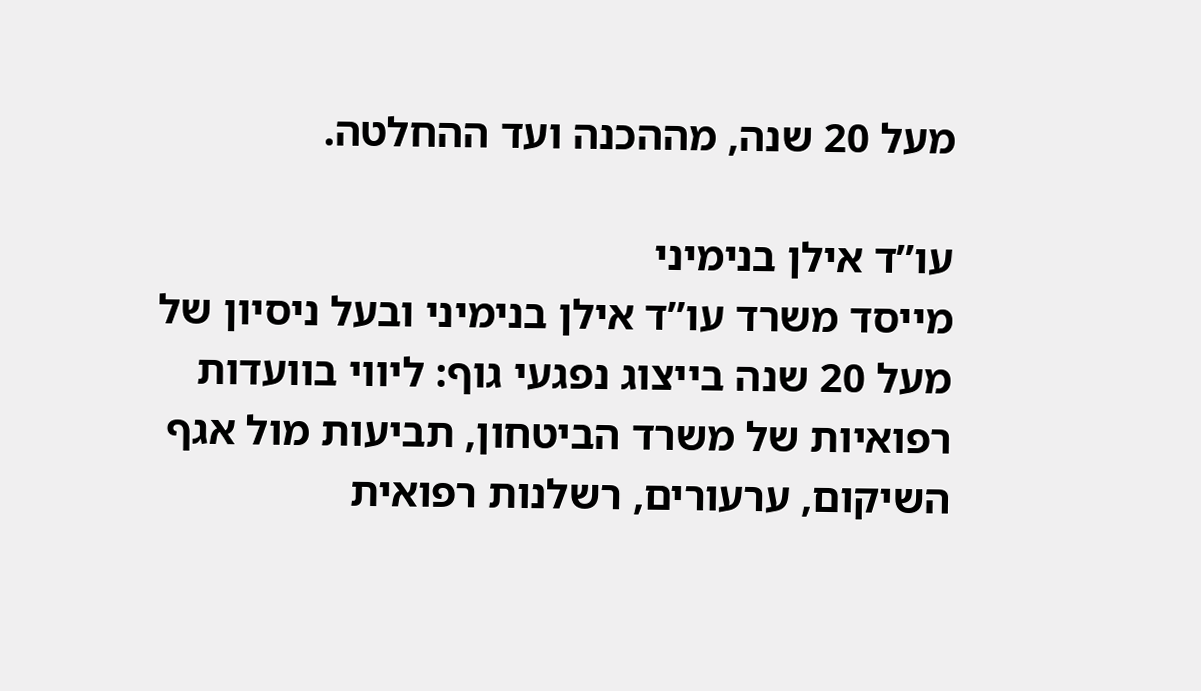מעל 20 שנה, מההכנה ועד ההחלטה.

עו”ד אילן בנימיני
מייסד משרד עו”ד אילן בנימיני ובעל ניסיון של מעל 20 שנה בייצוג נפגעי גוף: ליווי בוועדות רפואיות של משרד הביטחון, תביעות מול אגף השיקום, ערעורים, רשלנות רפואית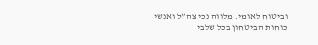וביטוח לאומי. מלווה נכי צה”ל ואנשי כוחות הביטחון בכל שלבי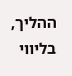ההליך, בליווי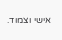אישי וצמוד.